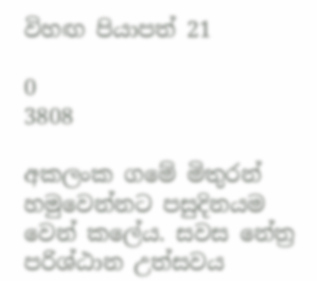විහඟ පියාපත් 21

0
3808

අකලංක ගමේ මිතුරන් හමුවෙන්නට පසුදිනයම වෙන් කලේය. සවස නේත්‍ර පරිශ්ඨාන උත්සවය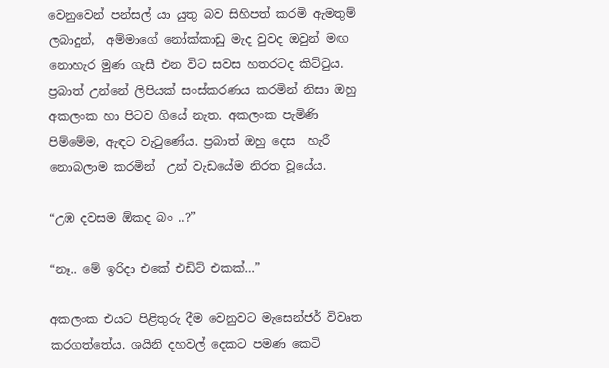වෙනුවෙන් පන්සල් යා යුතු බව සිහිපත් කරමි ඇමතුම් ලබාදුන්,  අම්මාගේ නෝක්කාඩු මැද වුවද ඔවුන් මඟ නොහැර මුණ ගැසී එන විට සවස හතරටද කිට්ටුය. ප්‍රබාත් උන්නේ ලිපියක් සංස්කරණය කරමින් නිසා ඔහු අකලංක හා පිටව ගියේ නැත. අකලංක පැමිණි  පිම්මේම, ඇඳට වැටුණේය. ප්‍රබාත් ඔහු දෙස  හැරී නොබලාම කරමින්  උන් වැඩයේම නිරත වූයේය.

“උඹ දවසම ඕකද බං ..?”

“නෑ.. මේ ඉරිදා එකේ එඩිට් එකක්…”

අකලංක එයට පිළිතුරු දීම වෙනුවට මැසෙන්ජර් විවෘත කරගත්තේය. ශයිනි දහවල් දෙකට පමණ කෙටි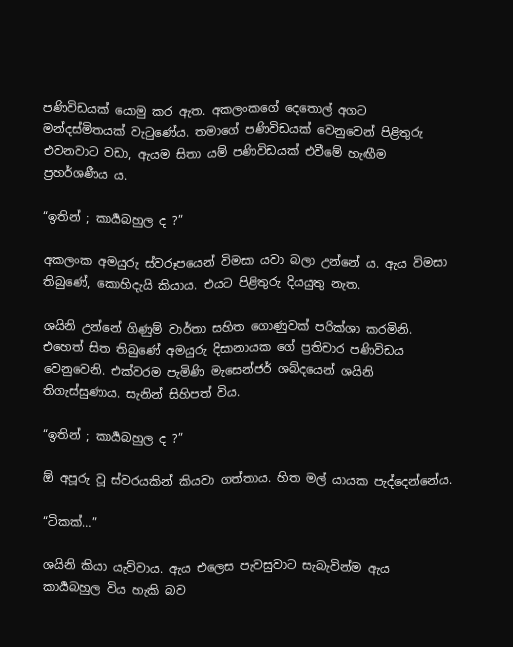පණිවිඩයක් යොමු කර ඇත. අකලංකගේ දෙතොල් අගට මන්දස්මිතයක් වැටුණේය. තමාගේ පණිවිඩයක් වෙනුවෙන් පිළිතුරු එවනවාට වඩා, ඇයම සිතා යම් පණිවිඩයක් එවීමේ හැඟීම ප්‍රහර්ශණීය ය.

“ඉතින් ; කාර්‍යබහුල ද ?”

අකලංක අමයුරු ස්වරූපයෙන් විමසා යවා බලා උන්නේ ය. ඇය විමසා තිබුණේ, කොහිදැයි කියාය. එයට පිළිතුරු දියයුතු නැත.

ශයිනි උන්නේ ගිණුම් වාර්තා සහිත ගොණුවක් පරික්ශා කරමිනි. එහෙත් සිත තිබුණේ අමයුරු දිසානායක ගේ ප්‍රතිචාර පණිවිඩය වෙනුවෙනි. එක්වරම පැමිණි මැසෙන්ජර් ශබ්දයෙන් ශයිනි තිගැස්සුණාය. සැනින් සිහිපත් විය.

“ඉතින් ; කාර්‍යබහුල ද ?”

ඕ අපූරු වූ ස්වරයකින් කියවා ගත්තාය. හිත මල් යායක පැද්දෙන්නේය.

“ටිකක්…”

ශයිනි කියා යැව්වාය. ඇය එලෙස පැවසුවාට සැබැවින්ම ඇය කාර්‍යබහුල විය හැකි බව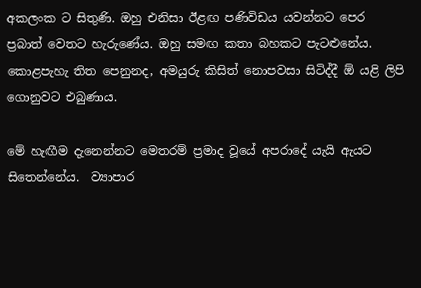අකලංක ට සිතුණි. ඔහු එනිසා ඊළඟ පණිවිඩය යවන්නට පෙර  ප්‍රබාත් වෙතට හැරුණේය. ඔහු සමඟ කතා බහකට පැටළුනේය. කොළපැහැ තිත පෙනුනද, අමයුරු කිසිත් නොපවසා සිටිද්දී ඕ යළි ලිපි ගොනුවට එබුණාය.

මේ හැඟීම දැනෙන්නට මෙතරම් ප්‍රමාද වූයේ අපරාදේ යැයි ඇයට සිතෙන්නේය.  ව්‍යාපාර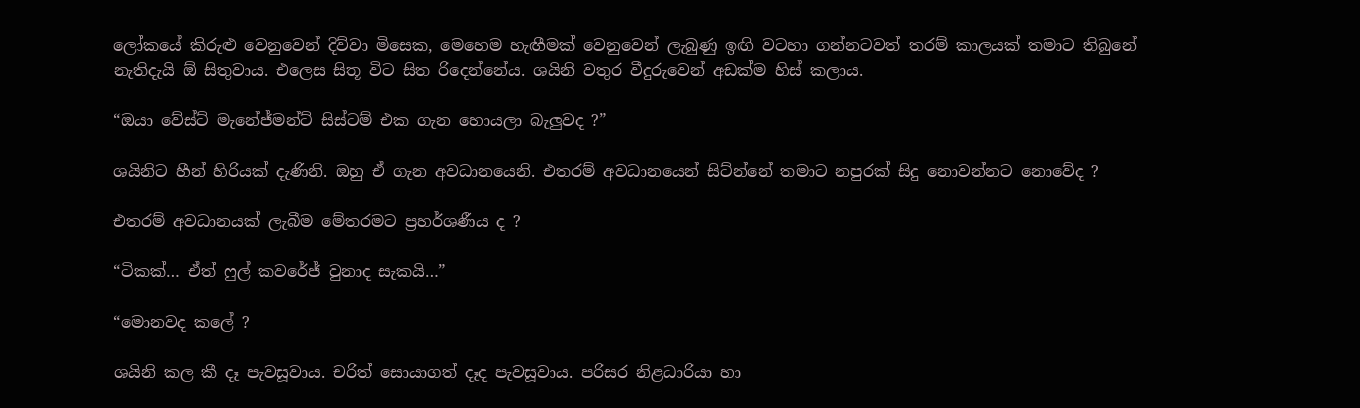ලෝකයේ කිරුළු වෙනුවෙන් දිව්වා මිසෙක, මෙහෙම හැඟීමක් වෙනුවෙන් ලැබුණු ඉඟි වටහා ගන්නටවත් තරම් කාලයක් තමාට තිබුනේ නැතිදැයි ඕ සිතුවාය. එලෙස සිතූ විට සිත රිදෙන්නේය. ශයිනි වතුර වීදුරුවෙන් අඩක්ම හිස් කලාය.

“ඔයා වේස්ට් මැනේජ්මන්ට් සිස්ටම් එක ගැන හොයලා බැලුවද ?”

ශයිනිට හීන් හිරියක් දැණිනි. ඔහු ඒ ගැන අවධානයෙනි. එතරම් අවධානයෙන් සිට්න්නේ තමාට නපුරක් සිදු නොවන්නට නොවේද ?

එතරම් අවධානයක් ලැබීම මේතරමට ප්‍රහර්ශණීය ද ?

“ටිකක්… ඒත් ෆුල් කවරේජ් වුනාද සැකයි…”

“මොනවද කලේ ?

ශයිනි කල කී දෑ පැවසූවාය. චරිත් සොයාගත් දෑද පැවසූවාය. පරිසර නිළධාරියා හා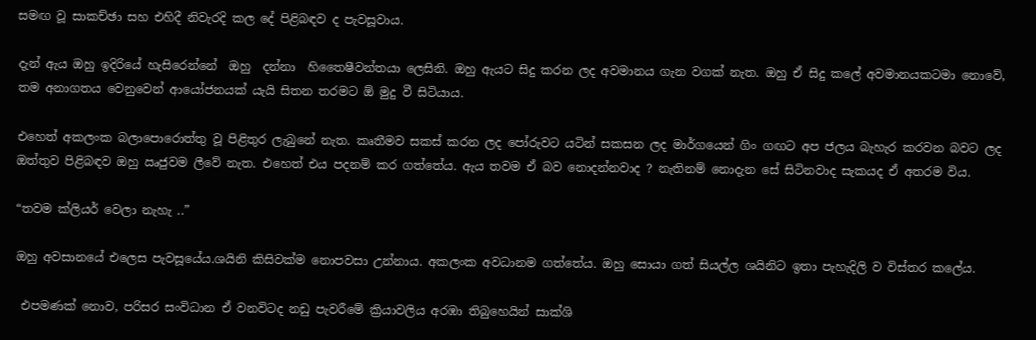සමඟ වූ සාකච්ඡා සහ එහිදී නිවැරදි කල දේ පිළිබඳව ද පැවසූවාය.

දැන් ඇය ඔහු ඉදිරියේ හැසිරෙන්නේ  ඔහු  දන්නා  හිතෛෂීවන්තයා ලෙසිනි. ඔහු ඇයට සිදු කරන ලද අවමානය ගැන වගක් නැත. ඔහු ඒ සිදු කලේ අවමානයකටමා නොවේ, තම අනාගතය වෙනුවෙන් ආයෝජනයක් යැයි සිතන තරමට ඕ මුදු වී සිටියාය.

එහෙත් අකලංක බලාපොරොත්තු වූ පිළිතුර ලැබුනේ නැත. කෘතීමව සකස් කරන ලද පෝරුවට යටින් සකසන ලද මාර්ගයෙන් ගිං ගඟට අප ජලය බැහැර කරවන බවට ලද ඔත්තුව පිළිබඳව ඔහු ඍජුවම ලීවේ නැත. එහෙත් එය පදනම් කර ගත්තේය. ඇය තවම ඒ බව නොදන්නවාද ? නැතිනම් නොදැන සේ සිටිනවාද සැකයද ඒ අතරම විය.

“තවම ක්ලියර් වෙලා නැහැ ..”

ඔහු අවසානයේ එලෙස පැවසූයේය.ශයිනි කිසිවක්ම නොපවසා උන්නාය. අකලංක අවධානම ගත්තේය. ඔහු සොයා ගත් සියල්ල ශයිනිට ඉතා පැහැදිලි ව විස්තර කලේය.

 එපමණක් නොව, පරිසර සංවිධාන ඒ වනවිටද නඩු පැවරීමේ ක්‍රියාවලිය අරඹා තිබුහෙයින් සාක්ශි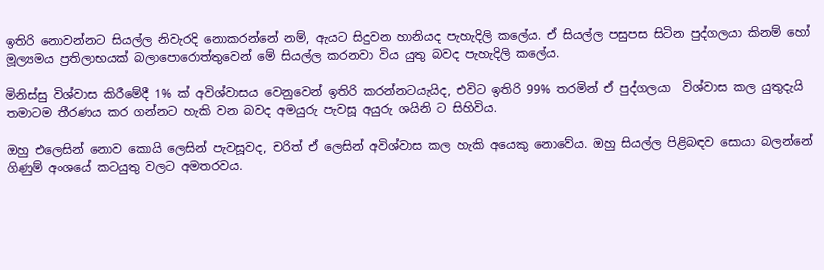ඉතිරි නොවන්නට සියල්ල නිවැරදි නොකරන්නේ නම්, ඇයට සිදුවන හානියද පැහැදිලි කලේය. ඒ සියල්ල පසුපස සිටින පුද්ගලයා කිනම් හෝ මූල්‍යමය ප්‍රතිලාභයක් බලාපොරොත්තුවෙන් මේ සියල්ල කරනවා විය යුතු බවද පැහැදිලි කලේය.

මිනිස්සු විශ්වාස කිරීමේදී 1% ක් අවිශ්වාසය වෙනුවෙන් ඉතිරි කරන්නටයැයිද, එවිට ඉතිරි 99% තරමින් ඒ පුද්ගලයා  විශ්වාස කල යුතුදැයි තමාටම තීරණය කර ගන්නට හැකි වන බවද අමයුරු පැවසූ අයුරු ශයිනි ට සිහිවිය.

ඔහු එලෙසින් නොව කොයි ලෙසින් පැවසූවද, චරිත් ඒ ලෙසින් අවිශ්වාස කල හැකි අයෙකු නොවේය. ඔහු සියල්ල පිළිබඳව සොයා බලන්නේ ගිණුම් අංශයේ කටයුතු වලට අමතරවය.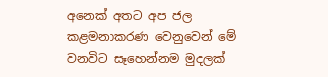අනෙක් අතට අප ජල කළමනාකරණ වෙනුවෙන් මේ වනවිට සෑහෙන්නම මුදලක්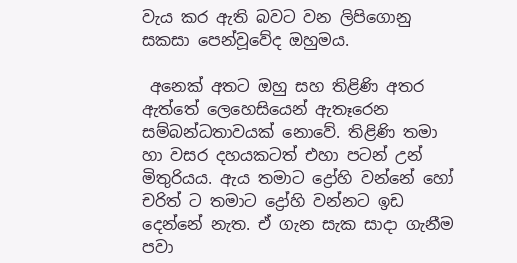වැය කර ඇති බවට වන ලිපිගොනු සකසා පෙන්වූවේද ඔහුමය.

 අනෙක් අතට ඔහු සහ තිළිණි අතර ඇත්තේ ලෙහෙසියෙන් ඇතෑරෙන සම්බන්ධතාවයක් නොවේ. තිළිණි තමා හා වසර දහයකටත් එහා පටන් උන් මිතුරියය. ඇය තමාට ද්‍රෝහි වන්නේ හෝ චරිත් ට තමාට ද්‍රෝහි වන්නට ඉඩ දෙන්නේ නැත. ඒ ගැන සැක සාදා ගැනීම පවා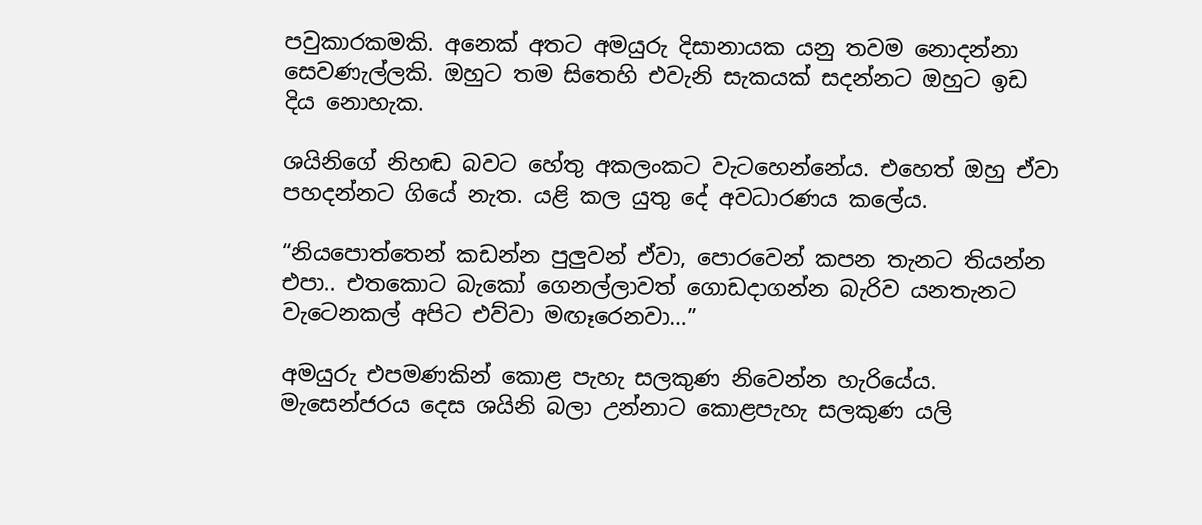පවුකාරකමකි. අනෙක් අතට අමයුරු දිසානායක යනු තවම නොදන්නා සෙවණැල්ලකි. ඔහුට තම සිතෙහි එවැනි සැකයක් සදන්නට ඔහුට ඉඩ දිය නොහැක.

ශයිනිගේ නිහඬ බවට හේතු අකලංකට වැටහෙන්නේය. එහෙත් ඔහු ඒවා පහදන්නට ගියේ නැත. යළි කල යුතු දේ අවධාරණය කලේය.

“නියපොත්තෙන් කඩන්න පුලුවන් ඒවා, පොරවෙන් කපන තැනට තියන්න එපා.. එතකොට බැකෝ ගෙනල්ලාවත් ගොඩදාගන්න බැරිව යනතැනට වැටෙනකල් අපිට එව්වා මඟෑරෙනවා…”

අමයුරු එපමණකින් කොළ පැහැ සලකුණ නිවෙන්න හැරියේය. මැසෙන්ජරය දෙස ශයිනි බලා උන්නාට කොළපැහැ සලකුණ යලි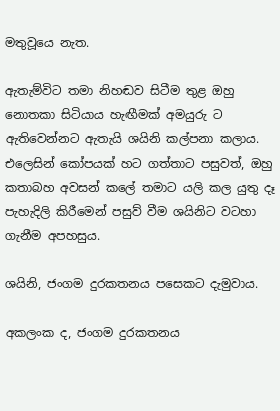මතුවූයෙ නැත.

ඇතැම්විට තමා නිහඬව සිටීම තුළ ඔහු නොතකා සිටියාය හැඟීමක් අමයුරු ට ඇතිවෙන්නට ඇතැයි ශයිනි කල්පනා කලාය. එලෙසින් කෝපයක් හට ගත්තාට පසුවත්, ඔහු කතාබහ අවසන් කලේ තමාට යලි කල යුතු දෑ පැහැදිලි කිරීමෙන් පසුව් වීම ශයිනිට වටහා ගැනීම අපහසුය.

ශයිනි, ජංගම දුරකතනය පසෙකට දැමුවාය.

අකලංක ද, ජංගම දුරකතනය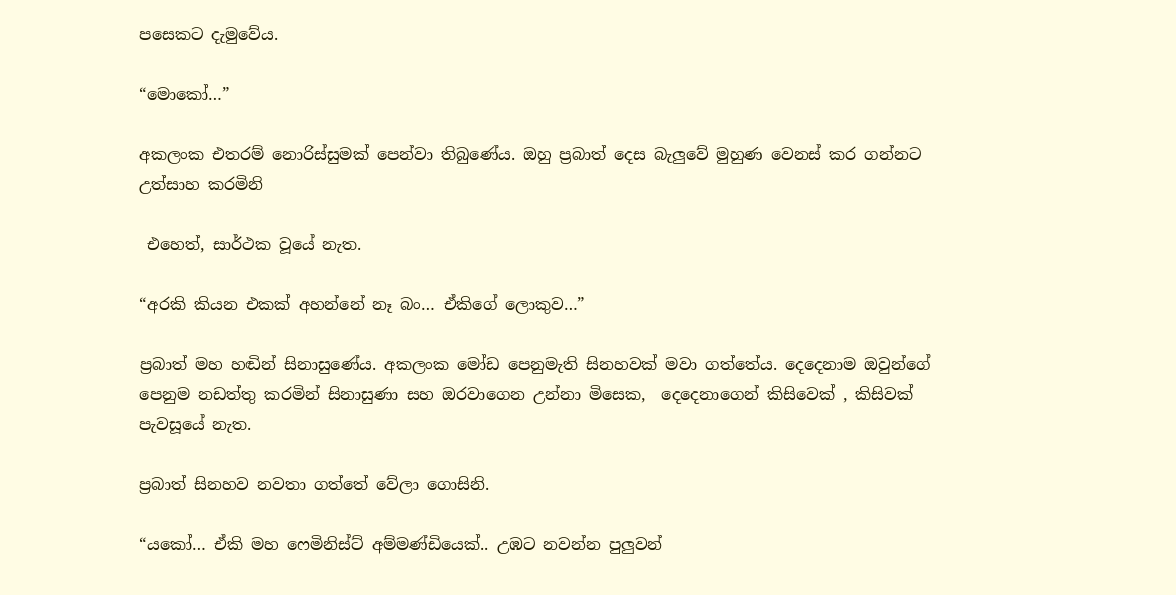පසෙකට දැමුවේය.

“මොකෝ…”

අකලංක එතරම් නොරිස්සුමක් පෙන්වා තිබුණේය. ඔහු ප්‍රබාත් දෙස බැලුවේ මුහුණ වෙනස් කර ගන්නට උත්සාහ කරමිනි

 එහෙත්, සාර්ථක වූයේ නැත.

“අරකි කියන එකක් අහන්නේ නෑ බං… ඒකිගේ ලොකුව…”

ප්‍රබාත් මහ හඬින් සිනාසුණේය. අකලංක මෝඩ පෙනුමැති සිනහවක් මවා ගත්තේය. දෙදෙනාම ඔවුන්ගේ පෙනුම නඩත්තු කරමින් සිනාසුණා සහ ඔරවාගෙන උන්නා මිසෙක,  දෙදෙනාගෙන් කිසිවෙක් , කිසිවක් පැවසූයේ නැත.

ප්‍රබාත් සිනහව නවතා ගත්තේ වේලා ගොසිනි.

“යකෝ… ඒකි මහ ෆෙමිනිස්ට් අම්මණ්ඩියෙක්.. උඹට නවන්න පුලුවන්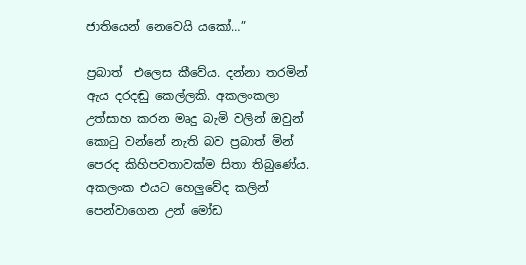ජාතියෙන් නෙවෙයි යකෝ…”

ප්‍රබාත්  එලෙස කීවේය. දන්නා තරමින් ඇය දරදඬු කෙල්ලකි. අකලංකලා උත්සාහ කරන මෘදු බැමි වලින් ඔවුන් කොටු වන්නේ නැති බව ප්‍රබාත් මින් පෙරද කිහිපවතාවක්ම සිතා තිබුණේය. අකලංක එයට හෙලුවේද කලින් පෙන්වාගෙන උන් මෝඩ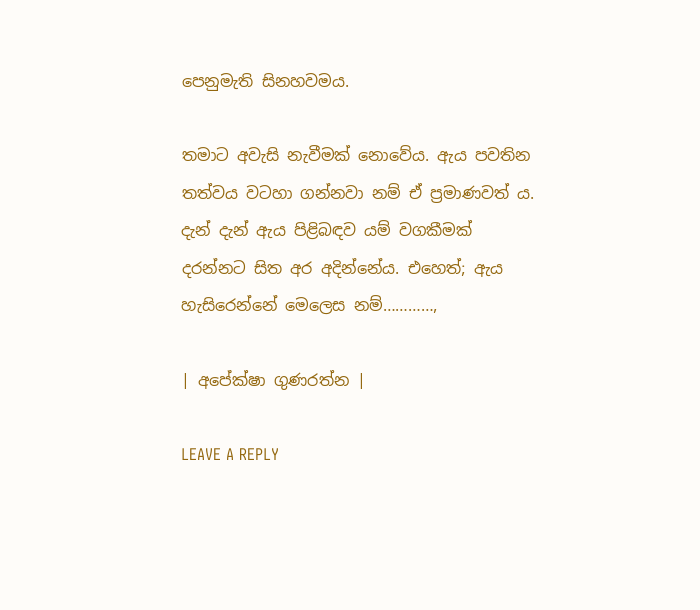පෙනුමැති සිනහවමය.

තමාට අවැසි නැවීමක් නොවේය. ඇය පවතින තත්වය වටහා ගන්නවා නම් ඒ ප්‍රමාණවත් ය. දැන් දැන් ඇය පිළිබඳව යම් වගකීමක් දරන්නට සිත අර අදින්නේය. එහෙත්; ඇය හැසිරෙන්නේ මෙලෙස නම්…………,

| අපේක්ෂා ගුණරත්න |

LEAVE A REPLY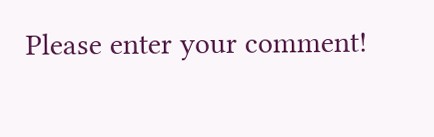Please enter your comment!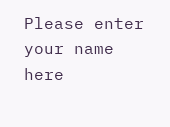Please enter your name here